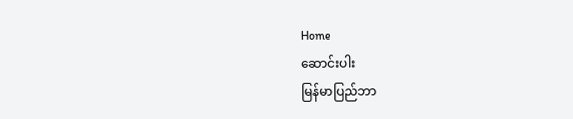Home
ဆောင်းပါး
မြန်မာပြည်ဘာ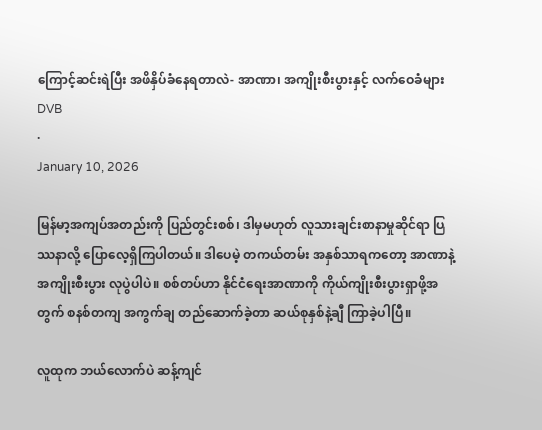ကြောင့်ဆင်းရဲပြီး အဖိနှိပ်ခံနေရတာလဲ- အာဏာ၊ အကျိုးစီးပွားနှင့် လက်ဝေခံများ
DVB
·
January 10, 2026

မြန်မာ့အကျပ်အတည်းကို ပြည်တွင်းစစ်၊ ဒါမှမဟုတ် လူသားချင်းစာနာမှုဆိုင်ရာ ပြဿနာလို့ ပြောလေ့ရှိကြပါတယ်။ ဒါပေမဲ့ တကယ်တမ်း အနှစ်သာရကတော့ အာဏာနဲ့ အကျိုးစီးပွား လုပွဲပါပဲ။ စစ်တပ်ဟာ နိုင်ငံရေးအာဏာကို ကိုယ်ကျိုးစီးပွားရှာဖို့အတွက် စနစ်တကျ အကွက်ချ တည်ဆောက်ခဲ့တာ ဆယ်စုနှစ်နဲ့ချီ ကြာခဲ့ပါပြီ။

လူထုက ဘယ်လောက်ပဲ ဆန့်ကျင်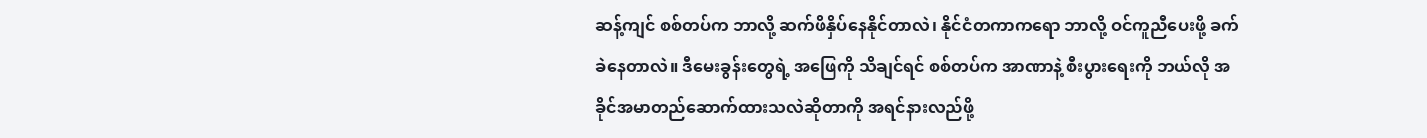ဆန့်ကျင် စစ်တပ်က ဘာလို့ ဆက်ဖိနှိပ်နေနိုင်တာလဲ၊ နိုင်ငံတကာကရော ဘာလို့ ဝင်ကူညီပေးဖို့ ခက်ခဲနေတာလဲ။ ဒီမေးခွန်းတွေရဲ့ အဖြေကို သိချင်ရင် စစ်တပ်က အာဏာနဲ့ စီးပွားရေးကို ဘယ်လို အခိုင်အမာတည်ဆောက်ထားသလဲဆိုတာကို အရင်နားလည်ဖို့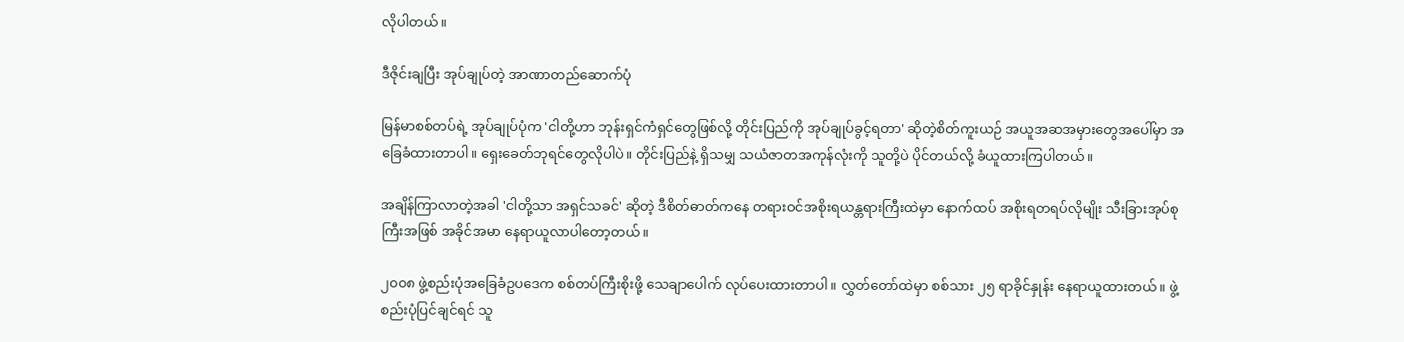လိုပါတယ်။

ဒီဇိုင်းချပြီး အုပ်ချုပ်တဲ့ အာဏာတည်ဆောက်ပုံ

မြန်မာစစ်တပ်ရဲ့ အုပ်ချုပ်ပုံက 'ငါတို့ဟာ ဘုန်းရှင်ကံရှင်တွေဖြစ်လို့ တိုင်းပြည်ကို အုပ်ချုပ်ခွင့်ရတာ' ဆိုတဲ့စိတ်ကူးယဉ် အယူအဆအမှားတွေအပေါ်မှာ အခြေခံထားတာပါ။ ရှေးခေတ်ဘုရင်တွေလိုပါပဲ။ တိုင်းပြည်နဲ့ ရှိသမျှ သယံဇာတအကုန်လုံးကို သူတို့ပဲ ပိုင်တယ်လို့ ခံယူထားကြပါတယ်။

အချိန်ကြာလာတဲ့အခါ 'ငါတို့သာ အရှင်သခင်' ဆိုတဲ့ ဒီစိတ်ဓာတ်ကနေ တရားဝင်အစိုးရယန္တရားကြီးထဲမှာ နောက်ထပ် အစိုးရတရပ်လိုမျိုး သီးခြားအုပ်စုကြီးအဖြစ် အခိုင်အမာ နေရာယူလာပါတော့တယ်။

၂၀၀၈ ဖွဲ့စည်းပုံအခြေခံဥပဒေက စစ်တပ်ကြီးစိုးဖို့ သေချာပေါက် လုပ်ပေးထားတာပါ။ လွှတ်တော်ထဲမှာ စစ်သား ၂၅ ရာခိုင်နှုန်း နေရာယူထားတယ်။ ဖွဲ့စည်းပုံပြင်ချင်ရင် သူ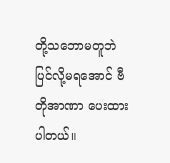တို့သဘောမတူဘဲ ပြင်လို့မရအောင် ဗီတိုအာဏာ ပေးထားပါတယ်။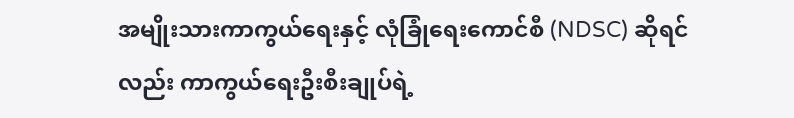အမျိုးသားကာကွယ်ရေးနှင့် လုံခြုံရေးကောင်စီ (NDSC) ဆိုရင်လည်း ကာကွယ်ရေးဦးစီးချုပ်ရဲ့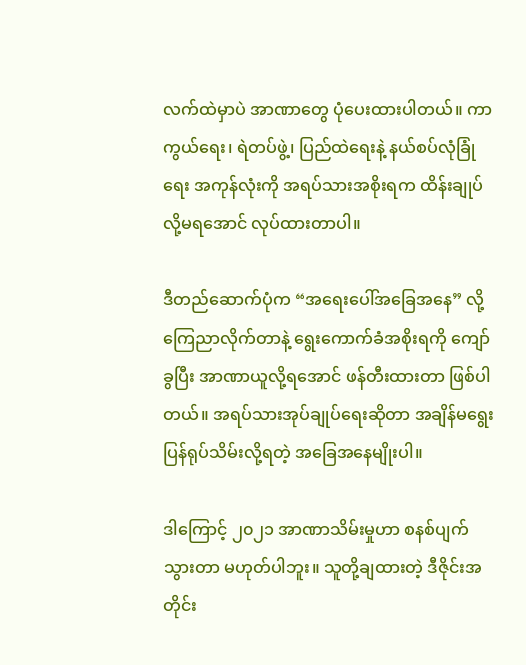လက်ထဲမှာပဲ အာဏာတွေ ပုံပေးထားပါတယ်။ ကာကွယ်ရေး၊ ရဲတပ်ဖွဲ့၊ ပြည်ထဲရေးနဲ့ နယ်စပ်လုံခြုံရေး အကုန်လုံးကို အရပ်သားအစိုးရက ထိန်းချုပ်လို့မရအောင် လုပ်ထားတာပါ။

ဒီတည်ဆောက်ပုံက “အရေးပေါ်အခြေအနေ” လို့ ကြေညာလိုက်တာနဲ့ ရွေးကောက်ခံအစိုးရကို ကျော်ခွပြီး အာဏာယူလို့ရအောင် ဖန်တီးထားတာ ဖြစ်ပါတယ်။ အရပ်သားအုပ်ချုပ်ရေးဆိုတာ အချိန်မရွေး ပြန်ရုပ်သိမ်းလို့ရတဲ့ အခြေအနေမျိုးပါ။

ဒါကြောင့် ၂၀၂၁ အာဏာသိမ်းမှုဟာ စနစ်ပျက်သွားတာ မဟုတ်ပါဘူး။ သူတို့ချထားတဲ့ ဒီဇိုင်းအတိုင်း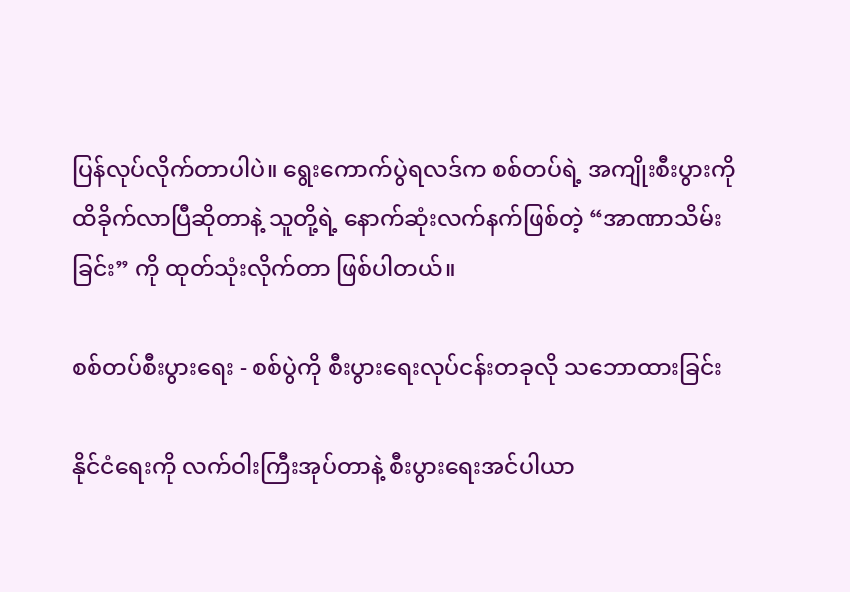ပြန်လုပ်လိုက်တာပါပဲ။ ရွေးကောက်ပွဲရလဒ်က စစ်တပ်ရဲ့ အကျိုးစီးပွားကို ထိခိုက်လာပြီဆိုတာနဲ့ သူတို့ရဲ့ နောက်ဆုံးလက်နက်ဖြစ်တဲ့ “အာဏာသိမ်းခြင်း” ကို ထုတ်သုံးလိုက်တာ ဖြစ်ပါတယ်။

စစ်တပ်စီးပွားရေး - စစ်ပွဲကို စီးပွားရေးလုပ်ငန်းတခုလို သဘောထားခြင်း

နိုင်ငံရေးကို လက်ဝါးကြီးအုပ်တာနဲ့ စီးပွားရေးအင်ပါယာ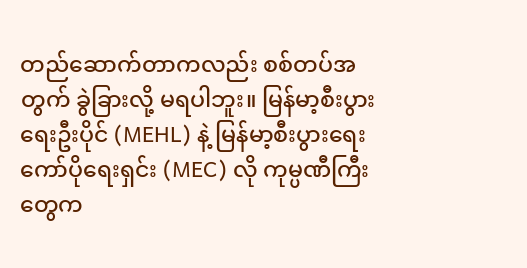တည်ဆောက်တာကလည်း စစ်တပ်အတွက် ခွဲခြားလို့ မရပါဘူး။ မြန်မာ့စီးပွားရေးဦးပိုင် (MEHL) နဲ့ မြန်မာ့စီးပွားရေးကော်ပိုရေးရှင်း (MEC) လို ကုမ္ပဏီကြီးတွေက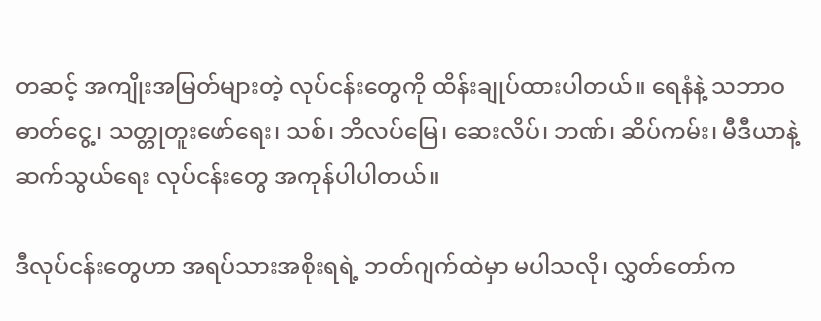တဆင့် အကျိုးအမြတ်များတဲ့ လုပ်ငန်းတွေကို ထိန်းချုပ်ထားပါတယ်။ ရေနံနဲ့ သဘာဝဓာတ်ငွေ့၊ သတ္တုတူးဖော်ရေး၊ သစ်၊ ဘိလပ်မြေ၊ ဆေးလိပ်၊ ဘဏ်၊ ဆိပ်ကမ်း၊ မီဒီယာနဲ့ ဆက်သွယ်ရေး လုပ်ငန်းတွေ အကုန်ပါပါတယ်။

ဒီလုပ်ငန်းတွေဟာ အရပ်သားအစိုးရရဲ့ ဘတ်ဂျက်ထဲမှာ မပါသလို၊ လွှတ်တော်က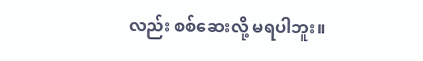လည်း စစ်ဆေးလို့ မရပါဘူး။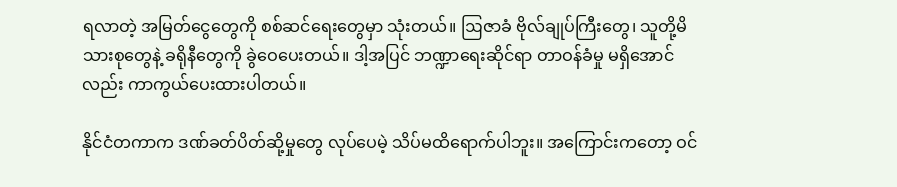ရလာတဲ့ အမြတ်ငွေတွေကို စစ်ဆင်ရေးတွေမှာ သုံးတယ်။ ဩဇာခံ ဗိုလ်ချုပ်ကြီးတွေ၊ သူတို့မိသားစုတွေနဲ့ ခရိုနီတွေကို ခွဲဝေပေးတယ်။ ဒါ့အပြင် ဘဏ္ဍာရေးဆိုင်ရာ တာဝန်ခံမှု မရှိအောင်လည်း ကာကွယ်ပေးထားပါတယ်။

နိုင်ငံတကာက ဒဏ်ခတ်ပိတ်ဆို့မှုတွေ လုပ်ပေမဲ့ သိပ်မထိရောက်ပါဘူး။ အကြောင်းကတော့ ဝင်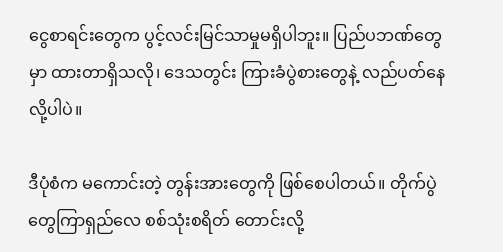ငွေစာရင်းတွေက ပွင့်လင်းမြင်သာမှုမရှိပါဘူး။ ပြည်ပဘဏ်တွေမှာ ထားတာရှိသလို၊ ဒေသတွင်း ကြားခံပွဲစားတွေနဲ့ လည်ပတ်နေလို့ပါပဲ။

ဒီပုံစံက မကောင်းတဲ့ တွန်းအားတွေကို ဖြစ်စေပါတယ်။ တိုက်ပွဲတွေကြာရှည်လေ စစ်သုံးစရိတ် တောင်းလို့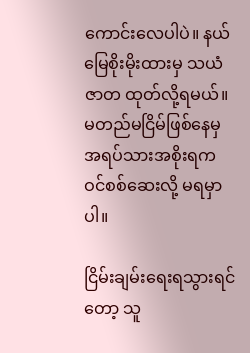ကောင်းလေပါပဲ။ နယ်မြေစိုးမိုးထားမှ သယံဇာတ ထုတ်လို့ရမယ်။ မတည်မငြိမ်ဖြစ်နေမှ အရပ်သားအစိုးရက ဝင်စစ်ဆေးလို့ မရမှာပါ။

ငြိမ်းချမ်းရေးရသွားရင်တော့ သူ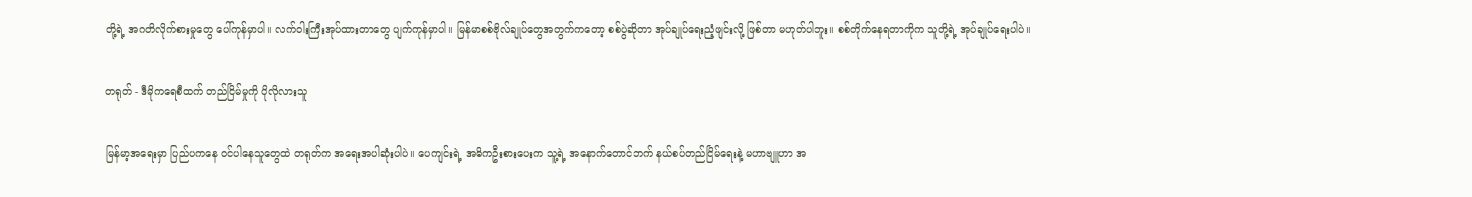တို့ရဲ့ အဂတိလိုက်စားမှုတွေ ပေါ်ကုန်မှာပါ။ လက်ဝါးကြီးအုပ်ထားတာတွေ ပျက်ကုန်မှာပါ။ မြန်မာစစ်ဗိုလ်ချုပ်တွေအတွက်ကတော့ စစ်ပွဲဆိုတာ အုပ်ချုပ်ရေးညံ့ဖျင်းလို့ ဖြစ်တာ မဟုတ်ပါဘူး။ စစ်တိုက်နေရတာကိုက သူတို့ရဲ့ အုပ်ချုပ်ရေးပါပဲ။

တရုတ် - ဒီမိုကရေစီထက် တည်ငြိမ်မှုကို ပိုလိုလားသူ

မြန်မာ့အရေးမှာ ပြည်ပကနေ ဝင်ပါနေသူတွေထဲ တရုတ်က အရေးအပါဆုံးပါပဲ။ ပေကျင်းရဲ့ အဓိကဦးစားပေးက သူ့ရဲ့ အနောက်တောင်ဘက် နယ်စပ်တည်ငြိမ်ရေးနဲ့ မဟာဗျူဟာ အ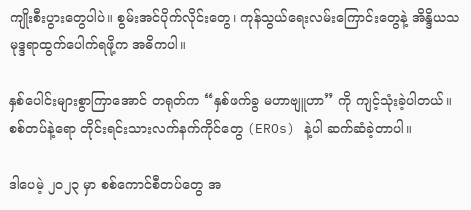ကျိုးစီးပွားတွေပါပဲ။ စွမ်းအင်ပိုက်လိုင်းတွေ၊ ကုန်သွယ်ရေးလမ်းကြောင်းတွေနဲ့ အိန္ဒိယသမုဒ္ဒရာထွက်ပေါက်ရဖို့က အဓိကပါ။

နှစ်ပေါင်းများစွာကြာအောင် တရုတ်က “နှစ်ဖက်ခွ မဟာဗျူဟာ” ကို ကျင့်သုံးခဲ့ပါတယ်။ စစ်တပ်နဲ့ရော တိုင်းရင်းသားလက်နက်ကိုင်တွေ (EROs) နဲ့ပါ ဆက်ဆံခဲ့တာပါ။

ဒါပေမဲ့ ၂၀၂၃ မှာ စစ်ကောင်စီတပ်တွေ အ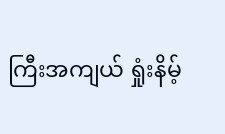ကြီးအကျယ် ရှုံးနိမ့်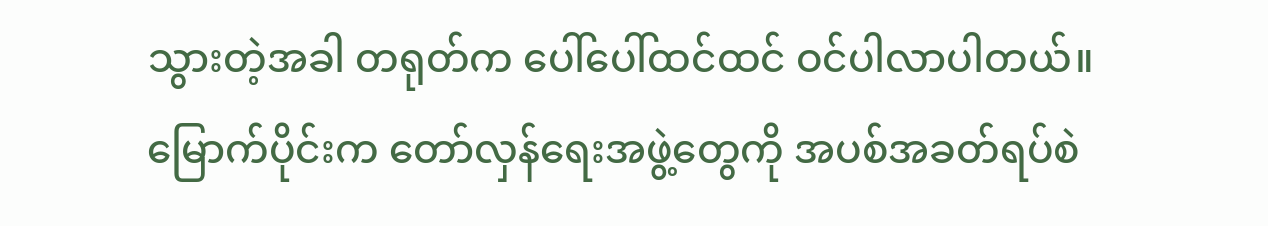သွားတဲ့အခါ တရုတ်က ပေါ်ပေါ်ထင်ထင် ဝင်ပါလာပါတယ်။ မြောက်ပိုင်းက တော်လှန်ရေးအဖွဲ့တွေကို အပစ်အခတ်ရပ်စဲ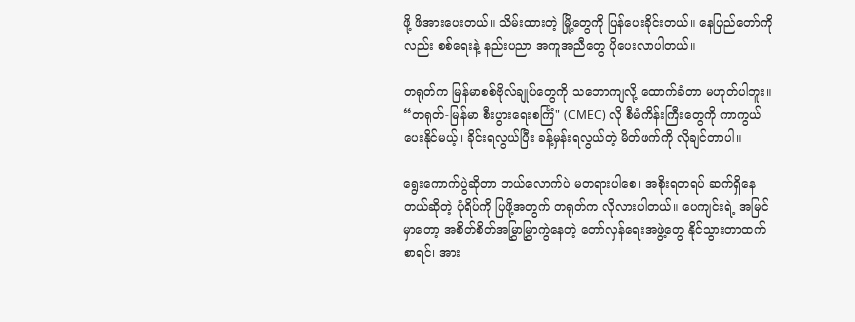ဖို့ ဖိအားပေးတယ်။ သိမ်းထားတဲ့ မြို့တွေကို ပြန်ပေးခိုင်းတယ်။ နေပြည်တော်ကိုလည်း စစ်ရေးနဲ့ နည်းပညာ အကူအညီတွေ ပိုပေးလာပါတယ်။

တရုတ်က မြန်မာစစ်ဗိုလ်ချုပ်တွေကို သဘောကျလို့ ထောက်ခံတာ မဟုတ်ပါဘူး။ “တရုတ်-မြန်မာ စီးပွားရေးစင်္ကြံ" (CMEC) လို စီမံကိန်းကြီးတွေကို ကာကွယ်ပေးနိုင်မယ့်၊ ခိုင်းရလွယ်ပြီး ခန့်မှန်းရလွယ်တဲ့ မိတ်ဖက်ကို လိုချင်တာပါ။

ရွေးကောက်ပွဲဆိုတာ ဘယ်လောက်ပဲ မတရားပါစေ၊ အစိုးရတရပ် ဆက်ရှိနေတယ်ဆိုတဲ့ ပုံရိပ်ကို ပြဖို့အတွက် တရုတ်က လိုလားပါတယ်။ ပေကျင်းရဲ့ အမြင်မှာတော့ အစိတ်စိတ်အမြွှာမြွှာကွဲနေတဲ့ တော်လှန်ရေးအဖွဲ့တွေ နိုင်သွားတာထက်စာရင်၊ အား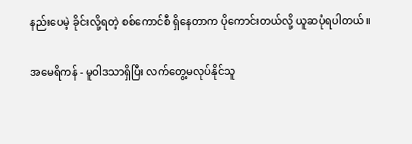နည်းပေမဲ့ ခိုင်းလို့ရတဲ့ စစ်ကောင်စီ ရှိနေတာက ပိုကောင်းတယ်လို့ ယူဆပုံရပါတယ်။

အမေရိကန် - မူဝါဒသာရှိပြီး လက်တွေ့မလုပ်နိုင်သူ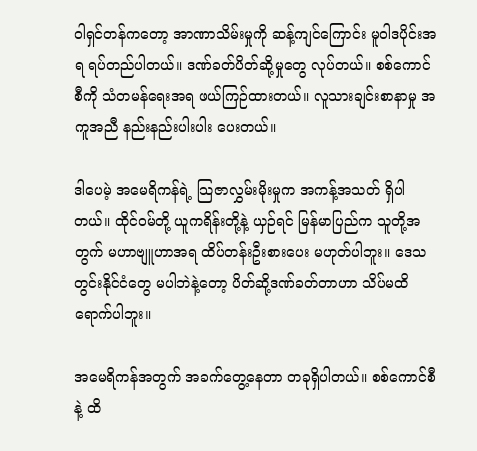ဝါရှင်တန်ကတော့ အာဏာသိမ်းမှုကို ဆန့်ကျင်ကြောင်း မူဝါဒပိုင်းအရ ရပ်တည်ပါတယ်။ ဒဏ်ခတ်ပိတ်ဆို့မှုတွေ လုပ်တယ်။ စစ်ကောင်စီကို သံတမန်ရေးအရ ဖယ်ကြဉ်ထားတယ်။ လူသားချင်းစာနာမှု အကူအညီ နည်းနည်းပါးပါး ပေးတယ်။

ဒါပေမဲ့ အမေရိကန်ရဲ့ သြဇာလွှမ်းမိုးမှုက အကန့်အသတ် ရှိပါတယ်။ ထိုင်ဝမ်တို့ ယူကရိန်းတို့နဲ့ ယှဉ်ရင် မြန်မာပြည်က သူတို့အတွက် မဟာဗျူဟာအရ ထိပ်တန်းဦးစားပေး မဟုတ်ပါဘူး။ ဒေသတွင်းနိုင်ငံတွေ မပါဘဲနဲ့တော့ ပိတ်ဆို့ဒဏ်ခတ်တာဟာ သိပ်မထိရောက်ပါဘူး။

အမေရိကန်အတွက် အခက်တွေ့နေတာ တခုရှိပါတယ်။ စစ်ကောင်စီနဲ့ ထိ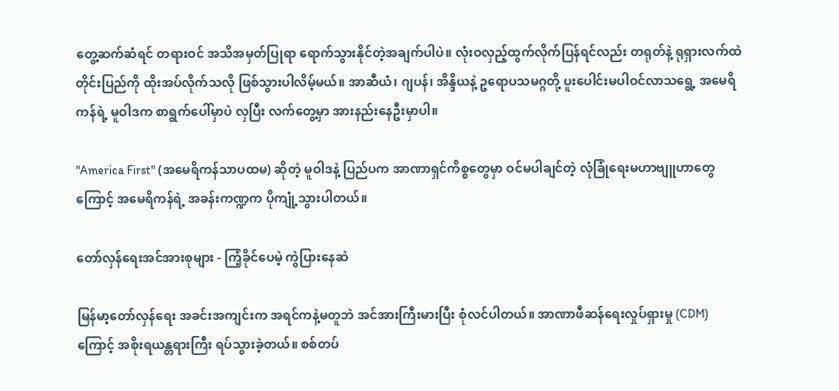တွေ့ဆက်ဆံရင် တရားဝင် အသိအမှတ်ပြုရာ ရောက်သွားနိုင်တဲ့အချက်ပါပဲ။ လုံးဝလှည့်ထွက်လိုက်ပြန်ရင်လည်း တရုတ်နဲ့ ရုရှားလက်ထဲ တိုင်းပြည်ကို ထိုးအပ်လိုက်သလို ဖြစ်သွားပါလိမ့်မယ်။ အာဆီယံ၊ ဂျပန်၊ အိန္ဒိယနဲ့ ဥရောပသမဂ္ဂတို့ ပူးပေါင်းမပါဝင်လာသရွေ့ အမေရိကန်ရဲ့ မူဝါဒက စာရွက်ပေါ်မှာပဲ လှပြီး လက်တွေ့မှာ အားနည်းနေဦးမှာပါ။

"America First" (အမေရိကန်သာပထမ) ဆိုတဲ့ မူဝါဒနဲ့ ပြည်ပက အာဏာရှင်ကိစ္စတွေမှာ ဝင်မပါချင်တဲ့ လုံခြုံရေးမဟာဗျူဟာတွေကြောင့် အမေရိကန်ရဲ့ အခန်းကဏ္ဍက ပိုကျုံ့သွားပါတယ်။

တော်လှန်ရေးအင်အားစုများ - ကြံ့ခိုင်ပေမဲ့ ကွဲပြားနေဆဲ

မြန်မာ့တော်လှန်ရေး အခင်းအကျင်းက အရင်ကနဲ့မတူဘဲ အင်အားကြီးမားပြီး စုံလင်ပါတယ်။ အာဏာဖီဆန်ရေးလှုပ်ရှားမှု (CDM) ကြောင့် အစိုးရယန္တရားကြီး ရပ်သွားခဲ့တယ်။ စစ်တပ်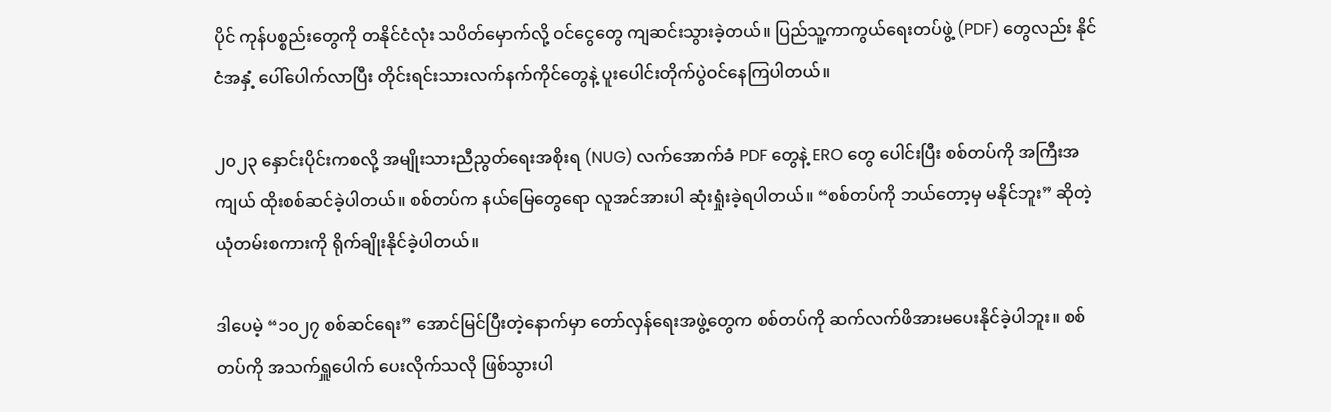ပိုင် ကုန်ပစ္စည်းတွေကို တနိုင်ငံလုံး သပိတ်မှောက်လို့ ဝင်ငွေတွေ ကျဆင်းသွားခဲ့တယ်။ ပြည်သူ့ကာကွယ်ရေးတပ်ဖွဲ့ (PDF) တွေလည်း နိုင်ငံအနှံ့ ပေါ်ပေါက်လာပြီး တိုင်းရင်းသားလက်နက်ကိုင်တွေနဲ့ ပူးပေါင်းတိုက်ပွဲဝင်နေကြပါတယ်။

၂၀၂၃ နှောင်းပိုင်းကစလို့ အမျိုးသားညီညွတ်ရေးအစိုးရ (NUG) လက်အောက်ခံ PDF တွေနဲ့ ERO တွေ ပေါင်းပြီး စစ်တပ်ကို အကြီးအကျယ် ထိုးစစ်ဆင်ခဲ့ပါတယ်။ စစ်တပ်က နယ်မြေတွေရော လူအင်အားပါ ဆုံးရှုံးခဲ့ရပါတယ်။ “စစ်တပ်ကို ဘယ်တော့မှ မနိုင်ဘူး” ဆိုတဲ့ ယုံတမ်းစကားကို ရိုက်ချိုးနိုင်ခဲ့ပါတယ်။

ဒါပေမဲ့ “၁၀၂၇ စစ်ဆင်ရေး” အောင်မြင်ပြီးတဲ့နောက်မှာ တော်လှန်ရေးအဖွဲ့တွေက စစ်တပ်ကို ဆက်လက်ဖိအားမပေးနိုင်ခဲ့ပါဘူး။ စစ်တပ်ကို အသက်ရှူပေါက် ပေးလိုက်သလို ဖြစ်သွားပါ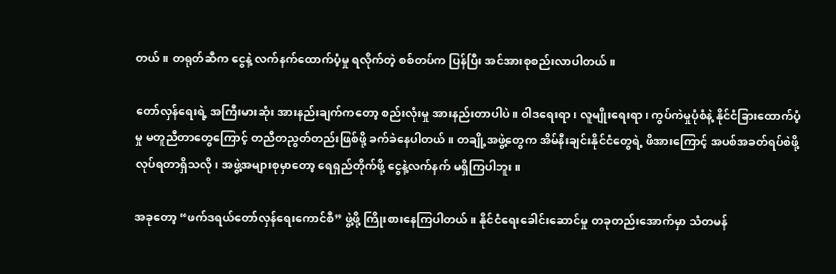တယ်။ တရုတ်ဆီက ငွေနဲ့ လက်နက်ထောက်ပံ့မှု ရလိုက်တဲ့ စစ်တပ်က ပြန်ပြီး အင်အားစုစည်းလာပါတယ်။

တော်လှန်ရေးရဲ့ အကြီးမားဆုံး အားနည်းချက်ကတော့ စည်းလုံးမှု အားနည်းတာပါပဲ။ ဝါဒရေးရာ၊ လူမျိုးရေးရာ၊ ကွပ်ကဲမှုပုံစံနဲ့ နိုင်ငံခြားထောက်ပံ့မှု မတူညီတာတွေကြောင့် တညီတညွတ်တည်းဖြစ်ဖို့ ခက်ခဲနေပါတယ်။ တချို့အဖွဲ့တွေက အိမ်နီးချင်းနိုင်ငံတွေရဲ့ ဖိအားကြောင့် အပစ်အခတ်ရပ်စဲဖို့ လုပ်ရတာရှိသလို၊ အဖွဲ့အများစုမှာတော့ ရေရှည်တိုက်ဖို့ ငွေနဲ့လက်နက် မရှိကြပါဘူး။

အခုတော့ “ဖက်ဒရယ်တော်လှန်ရေးကောင်စီ” ဖွဲ့ဖို့ ကြိုးစားနေကြပါတယ်။ နိုင်ငံရေးခေါင်းဆောင်မှု တခုတည်းအောက်မှာ သံတမန်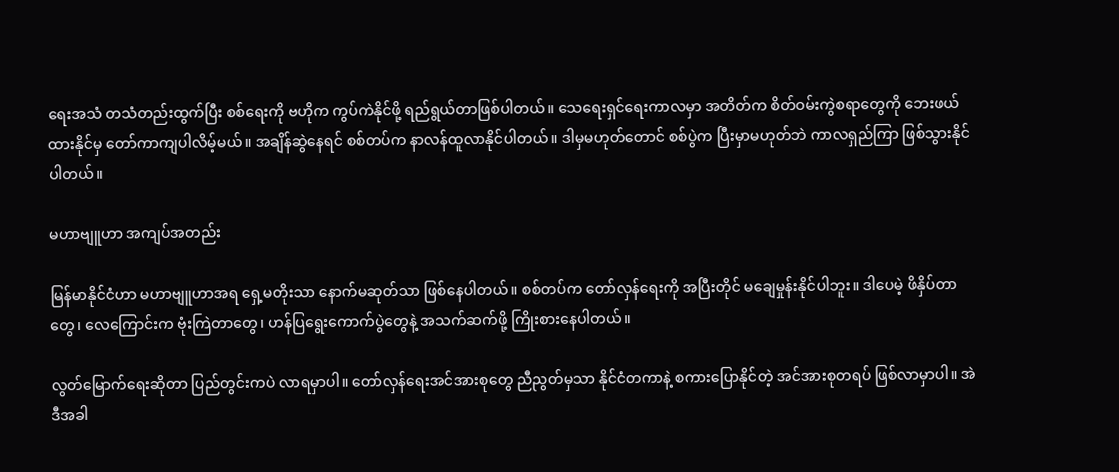ရေးအသံ တသံတည်းထွက်ပြီး စစ်ရေးကို ဗဟိုက ကွပ်ကဲနိုင်ဖို့ ရည်ရွယ်တာဖြစ်ပါတယ်။ သေရေးရှင်ရေးကာလမှာ အတိတ်က စိတ်ဝမ်းကွဲစရာတွေကို ဘေးဖယ်ထားနိုင်မှ တော်ကာကျပါလိမ့်မယ်။ အချိန်ဆွဲနေရင် စစ်တပ်က နာလန်ထူလာနိုင်ပါတယ်။ ဒါမှမဟုတ်တောင် စစ်ပွဲက ပြီးမှာမဟုတ်ဘဲ ကာလရှည်ကြာ ဖြစ်သွားနိုင်ပါတယ်။

မဟာဗျူဟာ အကျပ်အတည်း

မြန်မာနိုင်ငံဟာ မဟာဗျူဟာအရ ရှေ့မတိုးသာ နောက်မဆုတ်သာ ဖြစ်နေပါတယ်။ စစ်တပ်က တော်လှန်ရေးကို အပြီးတိုင် မချေမှုန်းနိုင်ပါဘူး။ ဒါပေမဲ့ ဖိနှိပ်တာတွေ၊ လေကြောင်းက ဗုံးကြဲတာတွေ၊ ဟန်ပြရွေးကောက်ပွဲတွေနဲ့ အသက်ဆက်ဖို့ ကြိုးစားနေပါတယ်။

လွတ်မြောက်ရေးဆိုတာ ပြည်တွင်းကပဲ လာရမှာပါ။ တော်လှန်ရေးအင်အားစုတွေ ညီညွတ်မှသာ နိုင်ငံတကာနဲ့ စကားပြောနိုင်တဲ့ အင်အားစုတရပ် ဖြစ်လာမှာပါ။ အဲဒီအခါ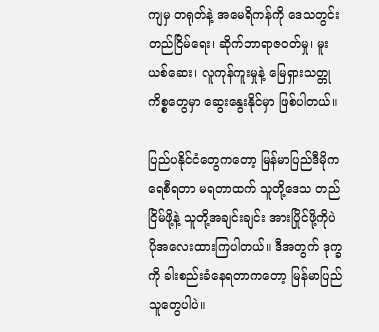ကျမှ တရုတ်နဲ့ အမေရိကန်ကို ဒေသတွင်းတည်ငြိမ်ရေး၊ ဆိုက်ဘာရာဇဝတ်မှု၊ မူးယစ်ဆေး၊ လူကုန်ကူးမှုနဲ့ မြေရှားသတ္တုကိစ္စတွေမှာ ဆွေးနွေးနိုင်မှာ ဖြစ်ပါတယ်။

ပြည်ပနိုင်ငံတွေကတော့ မြန်မာပြည်ဒီမိုကရေစီရတာ မရတာထက် သူတို့ဒေသ တည်ငြိမ်ဖို့နဲ့ သူတို့အချင်းချင်း အားပြိုင်ဖို့ကိုပဲ ပိုအလေးထားကြပါတယ်။ ဒီအတွက် ဒုက္ခကို ခါးစည်းခံနေရတာကတော့ မြန်မာပြည်သူတွေပါပဲ။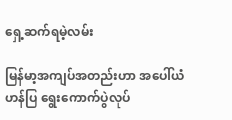ရှေ့ဆက်ရမဲ့လမ်း

မြန်မာ့အကျပ်အတည်းဟာ အပေါ်ယံ ဟန်ပြ ရွေးကောက်ပွဲလုပ်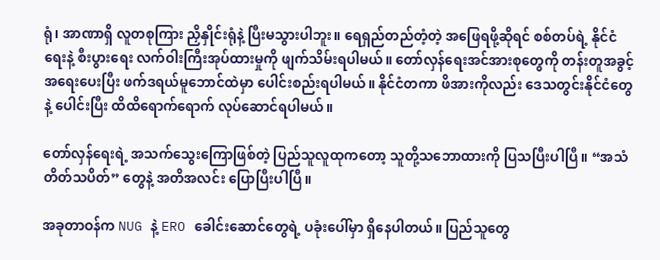ရုံ၊ အာဏာရှိ လူတစုကြား ညှိနှိုင်းရုံနဲ့ ပြီးမသွားပါဘူး။ ရေရှည်တည်တံ့တဲ့ အဖြေရဖို့ဆိုရင် စစ်တပ်ရဲ့ နိုင်ငံရေးနဲ့ စီးပွားရေး လက်ဝါးကြီးအုပ်ထားမှုကို ဖျက်သိမ်းရပါမယ်။ တော်လှန်ရေးအင်အားစုတွေကို တန်းတူအခွင့်အရေးပေးပြီး ဖက်ဒရယ်မူဘောင်ထဲမှာ ပေါင်းစည်းရပါမယ်။ နိုင်ငံတကာ ဖိအားကိုလည်း ဒေသတွင်းနိုင်ငံတွေနဲ့ ပေါင်းပြီး ထိထိရောက်ရောက် လုပ်ဆောင်ရပါမယ်။

တော်လှန်ရေးရဲ့ အသက်သွေးကြောဖြစ်တဲ့ ပြည်သူလူထုကတော့ သူတို့သဘောထားကို ပြသပြီးပါပြီ။ “အသံတိတ်သပိတ်” တွေနဲ့ အတိအလင်း ပြောပြီးပါပြီ။

အခုတာဝန်က NUG နဲ့ ERO ခေါင်းဆောင်တွေရဲ့ ပခုံးပေါ်မှာ ရှိနေပါတယ်။ ပြည်သူတွေ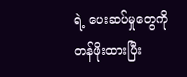ရဲ့ ပေးဆပ်မှုတွေကို တန်ဖိုးထားပြီး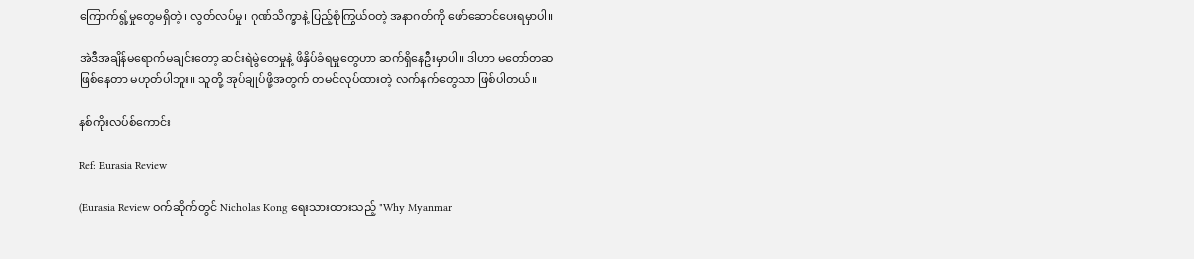ကြောက်ရွံ့မှုတွေမရှိတဲ့၊ လွတ်လပ်မှု၊ ဂုဏ်သိက္ခာနဲ့ ပြည့်စုံကြွယ်ဝတဲ့ အနာဂတ်ကို ဖော်ဆောင်ပေးရမှာပါ။

အဲဒီအချိန်မရောက်မချင်းတော့ ဆင်းရဲမွဲတေမှုနဲ့ ဖိနှိပ်ခံရမှုတွေဟာ ဆက်ရှိနေဦးမှာပါ။ ဒါဟာ မတော်တဆဖြစ်နေတာ မဟုတ်ပါဘူး။ သူတို့ အုပ်ချုပ်ဖို့အတွက် တမင်လုပ်ထားတဲ့ လက်နက်တွေသာ ဖြစ်ပါတယ်။

နစ်ကိုးလပ်စ်ကောင်း

Ref: Eurasia Review

(Eurasia Review ဝက်ဆိုက်တွင် Nicholas Kong ရေးသားထားသည့် "Why Myanmar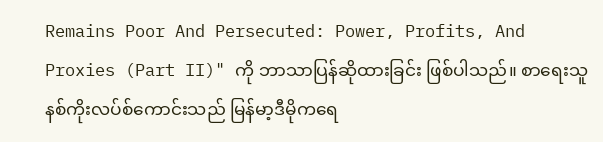Remains Poor And Persecuted: Power, Profits, And Proxies (Part II)" ကို ဘာသာပြန်ဆိုထားခြင်း ဖြစ်ပါသည်။ စာရေးသူ နစ်ကိုးလပ်စ်ကောင်းသည် မြန်မာ့ဒီမိုကရေ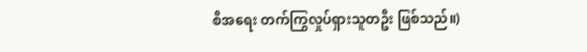စီအရေး တက်ကြွလှုပ်ရှားသူတဦး ဖြစ်သည်။)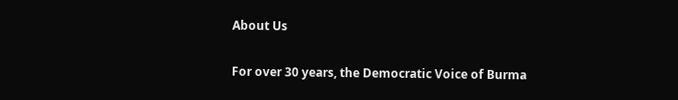About Us

For over 30 years, the Democratic Voice of Burma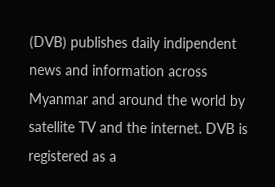(DVB) publishes daily indipendent news and information across Myanmar and around the world by satellite TV and the internet. DVB is registered as a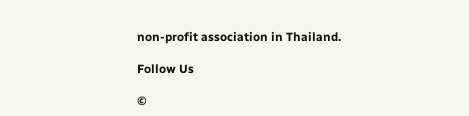non-profit association in Thailand.

Follow Us

©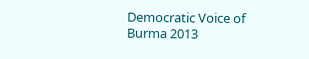Democratic Voice of Burma 2013